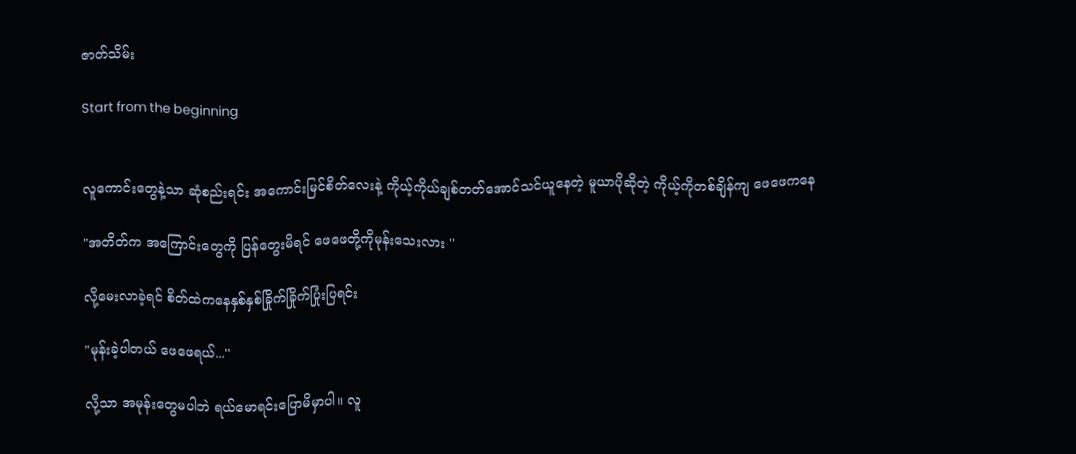ဇာတ်သိမ်း

Start from the beginning


လူကောင်းတွေနဲ့သာ ဆုံစည်းရင်း အကောင်းမြင်စိတ်လေးနဲ့ ကိုယ့်ကိုယ်ချစ်တတ်အောင်သင်ယူနေတဲ့ မူယာပိုဆိုတဲ့ ကိုယ့်ကိုတစ်ချိန်ကျ ဖေဖေကနေ

"အတိတ်က အကြောင်းတွေကို ပြန်တွေးမိရင် ဖေဖေတို့ကိုမုန်းသေးလား ''

လို့မေးလာခဲ့ရင် စိတ်ထဲကနေနှစ်နှစ်ခြိုက်ခြိုက်ပြုံးပြရင်း

"မုန်းခဲ့ပါတယ် ဖေဖေရယ်...''

လို့သာ အမုန်းတွေမပါဘဲ ရယ်မောရင်းပြောမိမှာပါ။ လူ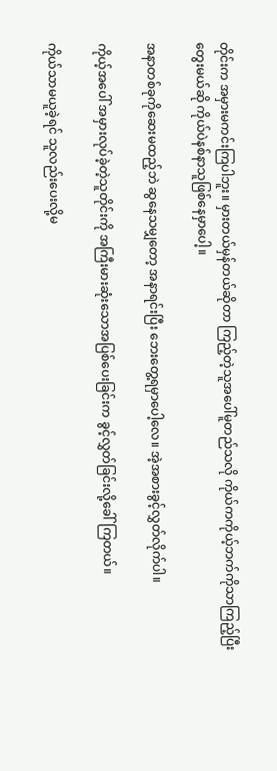တိုင်းက အမှားမကင်းကြပါဘူး။ မှားတယ်မှန်တယ်ဆိုတာ ကြည့်တဲ့သူအပေါ်မူတည်သလို ကိုယ်ကကိုယ့်ဘက်ကိုသာကြည့်ပြီးတွေးမယ်ဆို ကိုယ်ပဲနစ်နာသူဖြစ်နေမှာပေါ့။

အနာတစ်ခုကိုဆေးမထည့်ဘဲ ဆွနေသမျှတော့ အနာရင်းပြီး ဘေးတွေ့ရမှာပေါ့လေ။ အဲ့အစားခွင့်လွှတ်လိုက်ပါ။

ကိုယ့်အပေါ် အမှားလုပ်ခဲ့တဲ့သူတိုင်းကို အကြီးမားဆုံးသောအပြစ်ပေးခြင်းက ခွင့်လွှတ်ခြင်းလို့ခေါ်ကြတယ်။

ကိုယ်သာမယူခဲ့ရင် သူလည်းပေးလို့မ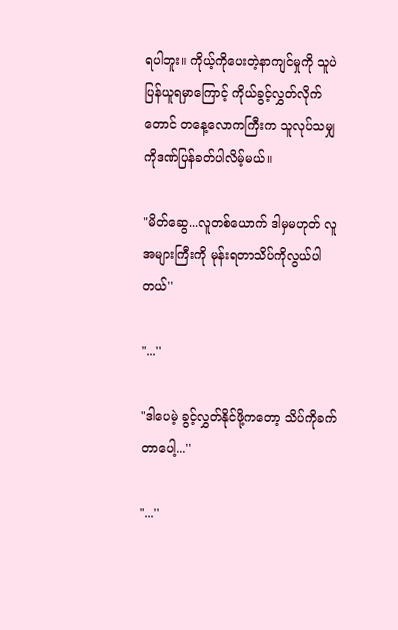ရပါဘူး။ ကိုယ့်ကိုပေးတဲ့နာကျင်မှုကို သူပဲပြန်ယူရမှာကြောင့် ကိုယ်ခွင့်လွှတ်လိုက်တောင် တနေ့လောကကြီးက သူလုပ်သမျှကိုဒဏ်ပြန်ခတ်ပါလိမ့်မယ်။

"မိတ်ဆွေ...လူတစ်ယောက် ဒါမှမဟုတ် လူအများကြီးကို မုန်းရတာသိပ်ကိုလွယ်ပါတယ်''

"...''

"ဒါပေမဲ့ ခွင့်လွှတ်နိုင်ဖို့ကတော့ သိပ်ကိုခက်တာပေါ့...''

"...''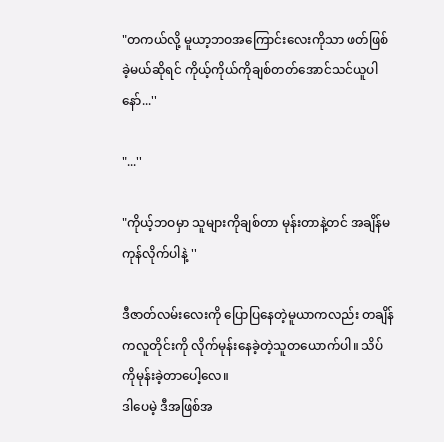"တကယ်လို့ မူယာ့ဘဝအကြောင်းလေးကိုသာ ဖတ်ဖြစ်ခဲ့မယ်ဆိုရင် ကိုယ့်ကိုယ်ကိုချစ်တတ်အောင်သင်ယူပါနော်...''

"...''

"ကိုယ့်ဘဝမှာ သူများကိုချစ်တာ မုန်းတာနဲ့တင် အချိန်မကုန်လိုက်ပါနဲ့ ''

ဒီဇာတ်လမ်းလေးကို ပြောပြနေတဲ့မူယာကလည်း တချိန်ကလူတိုင်းကို လိုက်မုန်းနေခဲ့တဲ့သူတယောက်ပါ။ သိပ်ကိုမုန်းခဲ့တာပေါ့လေ။
ဒါပေမဲ့ ဒီအဖြစ်အ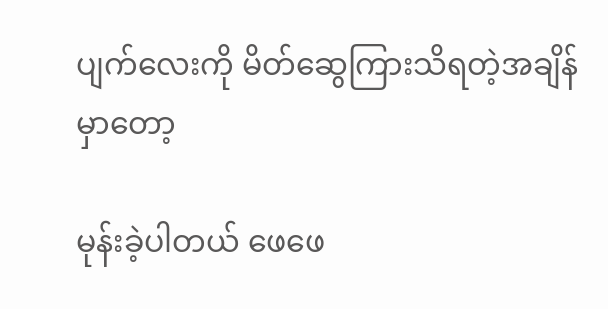ပျက်လေးကို မိတ်ဆွေကြားသိရတဲ့အချိန်မှာတော့

မုန်းခဲ့ပါတယ် ဖေဖေ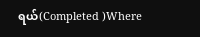ရယ်(Completed )Where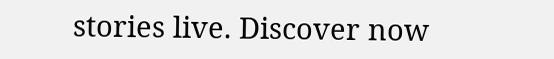stories live. Discover now